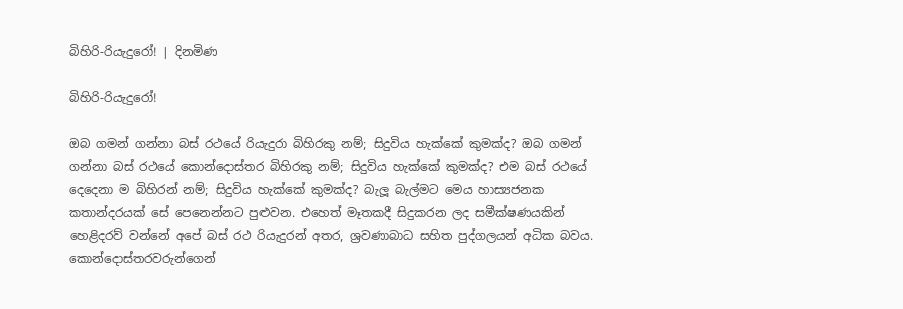බිහිරි-රියැදුරෝ! | දිනමිණ

බිහිරි-රියැදුරෝ!

ඔබ ගමන් ගන්නා බස් රථයේ රියැදුරා බිහිරකු නම්; සිදුවිය හැක්කේ කුමක්ද? ඔබ ගමන් ගන්නා බස් රථයේ කොන්දොස්තර බිහිරකු නම්; සිදුවිය හැක්කේ කුමක්ද? එම බස් රථයේ දෙදෙනා ම බිහිරන් නම්; සිදුවිය හැක්කේ කුමක්ද? බැලූ බැල්මට මෙය හාස්‍යජනක කතාන්දරයක් සේ පෙනෙන්නට පුළුවන. එහෙත් මෑතකදී සිදුකරන ලද සමීක්ෂණයකින් හෙළිදරව් වන්නේ අපේ බස් රථ රියැදුරන් අතර, ශ්‍රවණාබාධ සහිත පුද්ගලයන් අධික බවය. කොන්දොස්තරවරුන්ගෙන්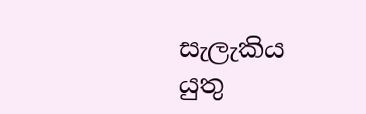සැලැකිය යුතු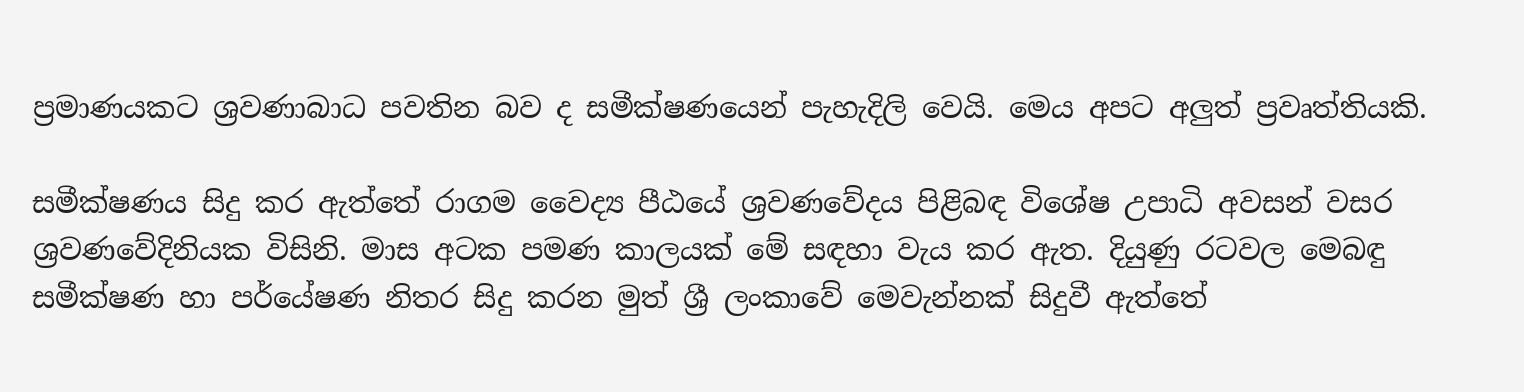ප්‍රමාණයකට ශ්‍රවණාබාධ පවතින බව ද සමීක්ෂණයෙන් පැහැදිලි වෙයි. මෙය අපට අලුත් ප්‍රවෘත්තියකි.

සමීක්ෂණය සිදු කර ඇත්තේ රාගම වෛද්‍ය පීඨයේ ශ්‍රවණවේදය පිළිබඳ විශේෂ උපාධි අවසන් වසර ශ්‍රවණවේදිනියක විසිනි. මාස අටක පමණ කාලයක් මේ සඳහා වැය කර ඇත. දියුණු රටවල මෙබඳු සමීක්ෂණ හා පර්යේෂණ නිතර සිදු කරන මුත් ශ්‍රී ලංකාවේ මෙවැන්නක් සිදුවී ඇත්තේ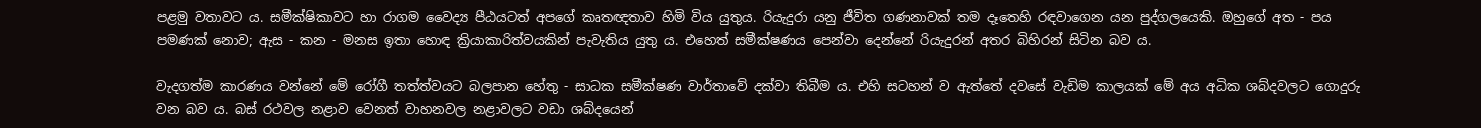පළමු වතාවට ය. සමීක්ෂිකාවට හා රාගම ‍වෛද්‍ය පීඨයටත් අපගේ කෘතඥතාව හිමි විය යුතුය. රියැදුරා යනු ජීවිත ගණනාවක් තම දෑතෙහි රඳවාගෙන යන පුද්ගලයෙකි. ඔහුගේ අත - පය පමණක් නොව; ඇස - කන - මනස ඉතා හොඳ ක්‍රියාකාරිත්වයකින් පැවැතිය යුතු ය. එහෙත් සමීක්ෂණය පෙන්වා දෙන්නේ රියැදුරන් අතර බිහිරන් සිටින බව ය.

වැදගත්ම කාරණය වන්නේ මේ රෝගී තත්ත්වයට බලපාන හේතු - සාධක සමීක්ෂණ වාර්තාවේ දක්වා තිබීම ය. එහි සටහන් ව ඇත්තේ දවසේ වැඩිම කාලයක් මේ අය අධික ශබ්දවලට ගොදුරු වන බව ය. බස් රථවල නළාව වෙනත් වාහනවල නළාවලට වඩා ශබ්දයෙන්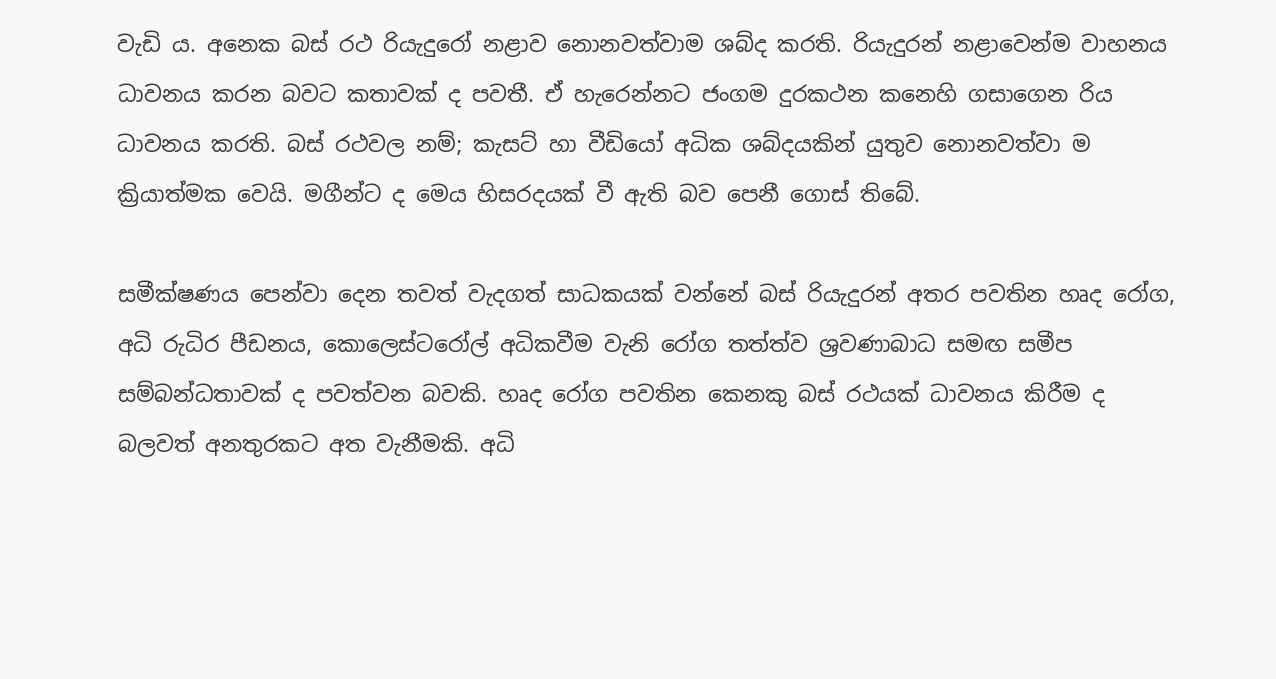වැඩි ය. අනෙක බස් රථ රියැදුරෝ නළාව නොනවත්වාම ශබ්ද කරති. රියැදුරන් නළාවෙන්ම වාහනය ධාවනය කරන බවට කතාවක් ද පවතී. ඒ හැරෙන්නට ජංගම දුරකථන කනෙහි ගසාගෙන රිය ධාවනය කරති. බස් රථවල නම්; කැසට් හා වීඩියෝ අධික ශබ්දයකින් යුතුව නොනවත්වා ම ක්‍රියාත්මක වෙයි. මගීන්ට ද මෙය හිසරදයක් වී ඇති බව පෙනී ගොස් තිබේ.

සමීක්ෂණය පෙන්වා දෙන තවත් වැදගත් සාධකයක් වන්නේ බස් රියැදුරන් අතර පවතින හෘද රෝග, අධි රුධිර පීඩනය, කොලෙස්ටරෝල් අධිකවීම වැනි රෝග තත්ත්ව ශ්‍රවණාබාධ සමඟ සමීප සම්බන්ධතාවක් ද පවත්වන බවකි. හෘද රෝග පවතින කෙනකු බස් රථයක් ධාවනය කිරීම ද බලවත් අනතුරකට අත වැනීමකි. අධි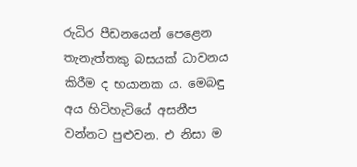රුධිර පීඩනයෙන් පෙළෙන තැනැත්තකු බසයක් ධාවනය කිරීම ද භයානක ය. මෙබඳු අය හිටිහැටියේ අසනීප වන්නට පුළුවන. එ නිසා ම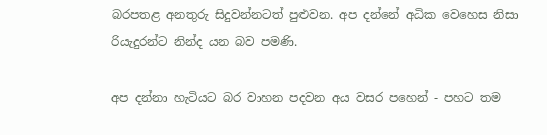බරපතළ අනතුරු සිදුවන්නටත් පුළුවන. අප දන්නේ අධික වෙහෙස නිසා රියැදුරන්ට නින්ද යන බව පමණි.

අප දන්නා හැටියට බර වාහන පදවන අය වසර පහෙන් - පහට තම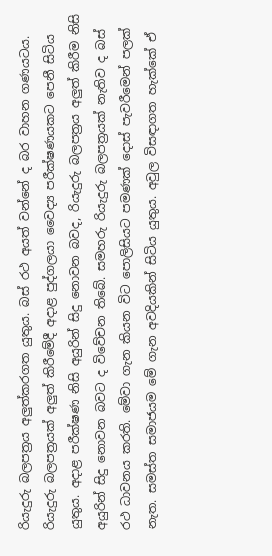රියැදුරු බලපත්‍රය අලුත්කරගත යුතුය. බස් රථ අයත් වන්නේ ද බර වාහන ගණයටය. රියැදුරු බලපත්‍රයක් අලුත් කිරීමේදී අදාළ පුද්ගලයා වෛද්‍ය පරීක්ෂණයකට පෙනී සිටිය යුතුය. අදාළ පරීක්ෂණ නිසි අයුරින් සිදු නොවන බවද, රියැදුරු බලපත්‍රය අලුත් කිරීම නිසි අයුරින් සිදු නොවන බවට ද විවේචන තිබේ. සමහරු රියැදුරු බලපත්‍රයක් නැතිව ද බස් රථ ධාවනය කරති. මේවා ගැන කියන විට පොලිසියට පමණක් දොස් පැවරීමෙන් පලක් නැත. සමස්ත සමාජයම මේ ගැන අවදියකින් සිටිය යුතුය. අවුල විසඳාගත හැක්කේ ඒ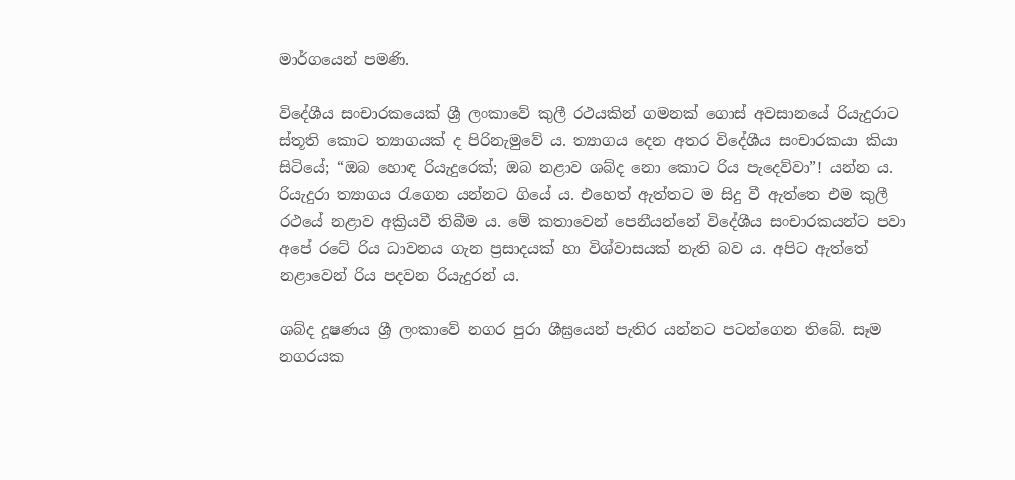මාර්ගයෙන් පමණි.

විදේශීය සංචාරකයෙක් ශ්‍රී ලංකාවේ කුලී රථයකින් ගමනක් ගොස් අවසානයේ රියැදුරාට ස්තූති කොට ත්‍යාගයක් ද පිරිනැමුවේ ය. ත්‍යාගය දෙන අතර විදේශීය සංචාරකයා කියා සිටියේ; “ඔබ හොඳ රියැදුරෙක්; ඔබ නළාව ශබ්ද නො කොට රිය පැදෙව්වා”! යන්න ය. රියැදුරා ත්‍යාගය රැගෙන යන්නට ගියේ ය. එහෙත් ඇත්තට ම සිදු වී ඇත්තෙ එම කුලී රථයේ නළාව අක්‍රියවී තිබීම ය. මේ කතාවෙන් පෙනීයන්නේ විදේශීය සංචාරකයන්ට පවා අපේ රටේ රිය ධාවනය ගැන ප්‍රසාදයක් හා විශ්වාසයක් නැති බව ය. අපිට ඇත්තේ නළාවෙන් රිය පදවන රියැදුරන් ය.

ශබ්ද දූෂණය ශ්‍රී ලංකාවේ නගර පුරා ශීඝ්‍රයෙන් පැතිර යන්නට පටන්ගෙන තිබේ. සෑම නගරයක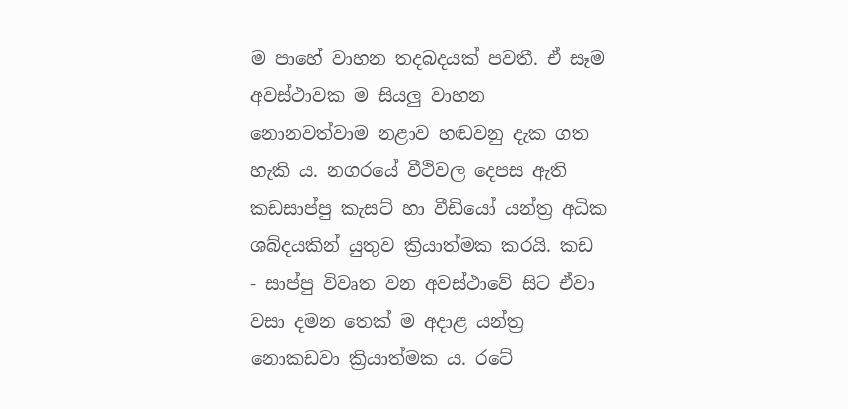ම පාහේ වාහන තදබදයක් පවතී. ඒ සෑම අවස්ථාවක ම සියලු වාහන නොනවත්වාම නළාව හඬවනු දැක ගත හැකි ය. නගරයේ වීථිවල දෙපස ඇති කඩසාප්පු කැසට් හා වීඩියෝ යන්ත්‍ර අධික ශබ්දයකින් යුතුව ක්‍රියාත්මක කරයි. කඩ - සාප්පු විවෘත වන අවස්ථාවේ සිට ඒවා වසා දමන තෙක් ම අදාළ යන්ත්‍ර නොකඩවා ක්‍රියාත්මක ය. රටේ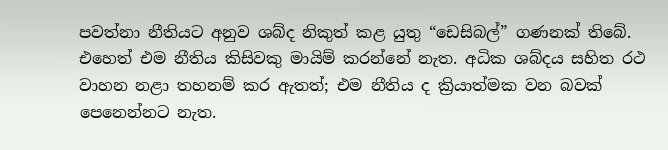පවත්නා නීතියට අනුව ශබ්ද නිකුත් කළ යුතු “ඩෙසිබල්” ගණනක් තිබේ. එ‍‍හෙත් එම නීතිය කිසිවකු මායිම් කරන්නේ නැත. අධික ශබ්දය සහිත රථ වාහන නළා තහනම් කර ඇතත්; එම නීතිය ද ක්‍රියාත්මක වන බවක් පෙනෙන්නට නැත.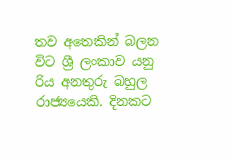තව අතෙකින් බලන විට ශ්‍රී ලංකාව යනු රිය අනතුරු බහුල රාජ්‍යයෙකි. දිනකට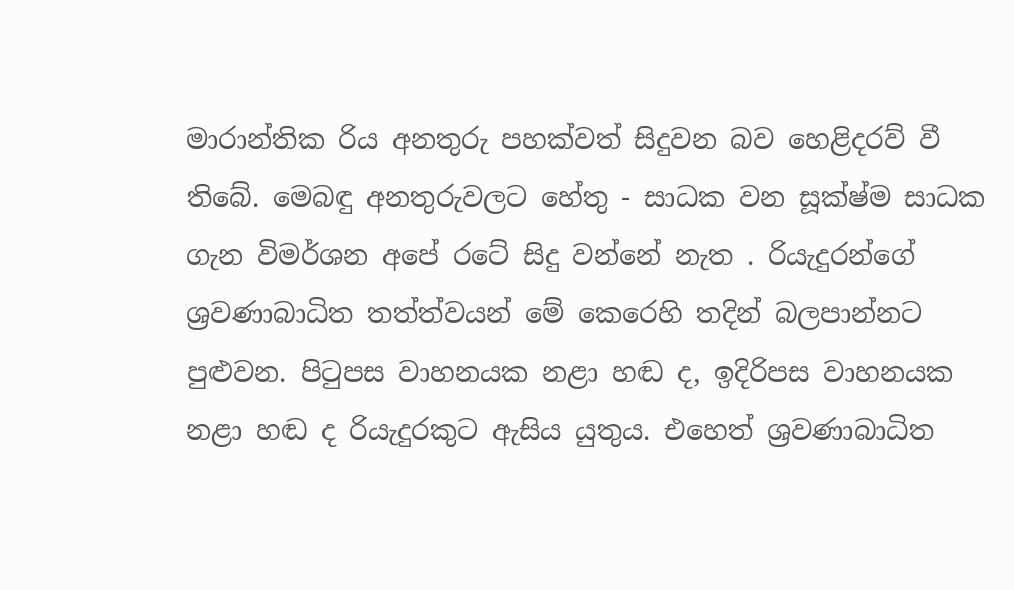මාරාන්තික රිය අනතුරු පහක්වත් සිදුවන බව හෙළිදරව් වී තිබේ. මෙබඳු අනතුරුවලට හේතු - සාධක වන සූක්ෂ්ම සාධක ගැන විමර්ශන අපේ රටේ සිදු වන්නේ නැත . රියැදුරන්ගේ  ශ්‍රවණාබාධිත තත්ත්වයන් මේ කෙරෙහි තදින් බලපාන්නට පුළුවන. පිටුපස වාහනයක නළා හඬ ද, ඉදිරිපස වාහනයක නළා හඬ ද රියැදුරකුට ඇසිය යුතුය. එහෙත් ශ්‍රවණාබාධිත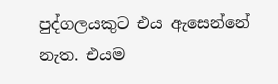පුද්ගලයකුට එය ඇසෙන්නේ නැත. එයම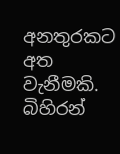අනතුරකට අත වැනීමකි. බිහිරන්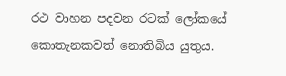රථ වාහන පදවන රටක් ලෝකයේ කොතැනකවත් නොතිබිය යුතුය.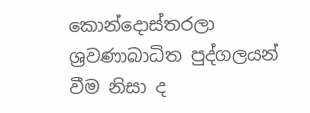කොන්දොස්තරලා ශ්‍රවණාබාධිත පුද්ගලයන් වීම නිසා ද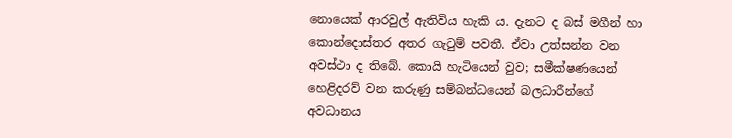නොයෙක් ආරවුල් ඇතිවිය හැකි ය. දැනට ද බස් මගීන් හා කොන්දොස්තර අතර ගැටුම් පවතී. ඒවා උත්සන්න වන අවස්ථා ද තිබේ. කොයි හැටියෙන් වුව; සමීක්ෂණයෙන් හෙළිදරව් වන කරුණු සම්බන්ධයෙන් බලධාරීන්ගේ අවධානය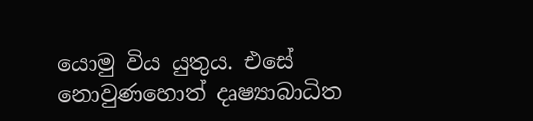යොමු විය යුතුය. එසේ නොවුණහොත් දෘෂ්‍යාබාධිත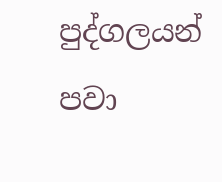පුද්ගලයන් පවා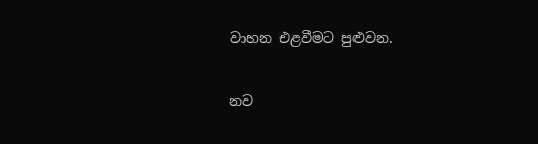වාහන එළවීමට පුළුවන.

නව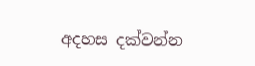අදහස දක්වන්න